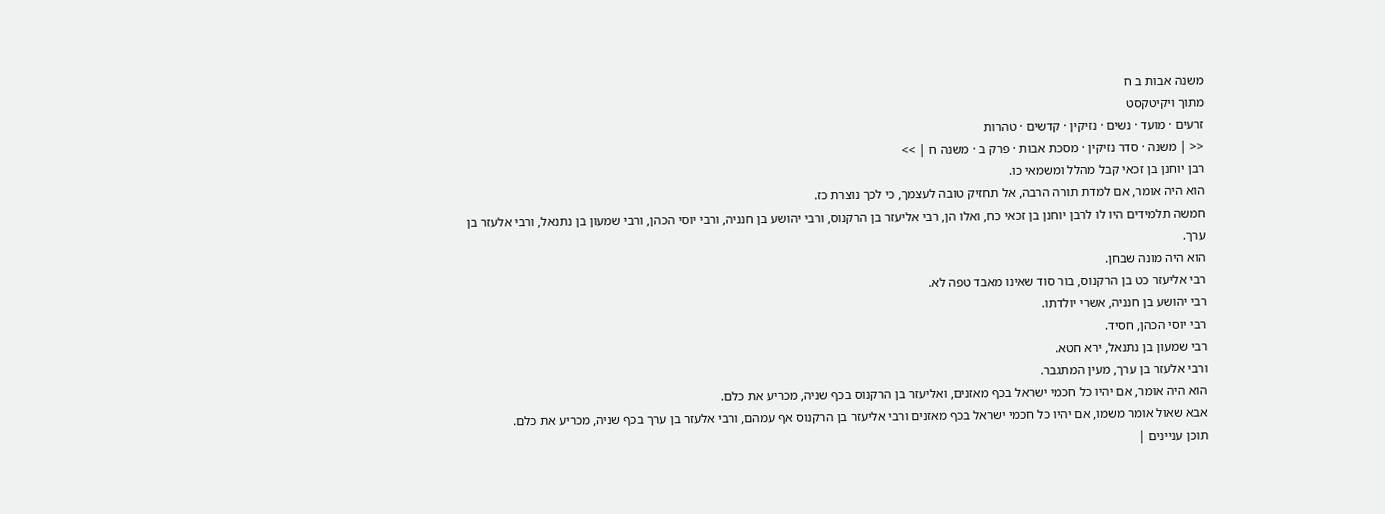משנה אבות ב ח
מתוך ויקיטקסט
זרעים · מועד · נשים · נזיקין · קדשים · טהרות
<< | משנה · סדר נזיקין · מסכת אבות · פרק ב · משנה ח | >>
רבן יוחנן בן זכאי קבל מהלל ומשמאי כו.
הוא היה אומר, אם למדת תורה הרבה, אל תחזיק טובה לעצמך, כי לכך נוצרת כז.
חמשה תלמידים היו לו לרבן יוחנן בן זכאי כח, ואלו הן, רבי אליעזר בן הרקנוס, ורבי יהושע בן חנניה, ורבי יוסי הכהן, ורבי שמעון בן נתנאל, ורבי אלעזר בן ערך.
הוא היה מונה שבחן.
רבי אליעזר כט בן הרקנוס, בור סוד שאינו מאבד טפה לא.
רבי יהושע בן חנניה, אשרי יולדתו.
רבי יוסי הכהן, חסיד.
רבי שמעון בן נתנאל, ירא חטא.
ורבי אלעזר בן ערך, מעין המתגבר.
הוא היה אומר, אם יהיו כל חכמי ישראל בכף מאזנים, ואליעזר בן הרקנוס בכף שניה, מכריע את כלם.
אבא שאול אומר משמו, אם יהיו כל חכמי ישראל בכף מאזנים ורבי אליעזר בן הרקנוס אף עמהם, ורבי אלעזר בן ערך בכף שניה, מכריע את כלם.
תוכן עניינים |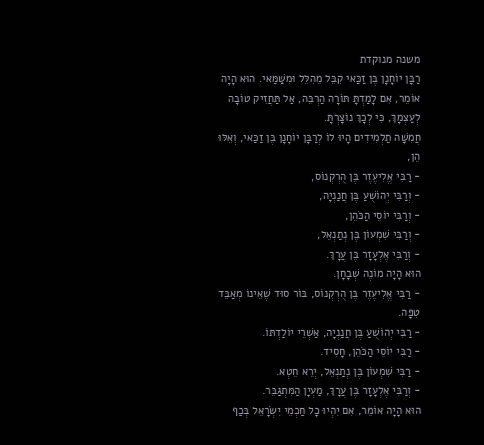משנה מנוקדת
רַבָּן יוֹחָנָן בֶּן זַכַּאי קִבֵּל מֵהִלֵּל וּמִשַּׁמַּאי. הוּא הָיָה אוֹמֵר, אִם לָמַדְתָּ תּוֹרָה הַרְבֵּה, אַל תַּחֲזִיק טוֹבָה לְעַצְמָךְ, כִּי לְכָךְ נוֹצָרְתָּ.
חֲמִשָּׁה תַלְמִידִים הָיוּ לוֹ לְרַבָּן יוֹחָנָן בֶּן זַכַּאי, וְאֵלּוּ הֵן,
- רַבִּי אֱלִיעֶזֶר בֶּן הֻרְקְנוֹס,
- וְרַבִּי יְהוֹשֻׁעַ בֶּן חֲנַנְיָה,
- וְרַבִּי יוֹסֵי הַכֹּהֵן,
- וְרַבִּי שִׁמְעוֹן בֶּן נְתַנְאֵל,
- וְרַבִּי אֶלְעָזָר בֶּן עֲרָךְ.
הוּא הָיָה מוֹנֶה שְׁבָחָן.
- רַבִּי אֱלִיעֶזֶר בֶּן הֻרְקְנוֹס, בּוֹר סוּד שֶׁאֵינוֹ מְאַבֵּד טִפָּה.
- רַבִּי יְהוֹשֻׁעַ בֶּן חֲנַנְיָה, אַשְׁרֵי יוֹלַדְתּוֹ.
- רַבִּי יוֹסֵי הַכֹּהֵן, חָסִיד.
- רַבִּי שִׁמְעוֹן בֶּן נְתַנְאֵל, יְרֵא חֵטְא.
- וְרַבִּי אֶלְעָזָר בֶּן עֲרָךְ, מַעְיָן הַמִּתְגַּבֵּר.
הוּא הָיָה אוֹמֵר, אִם יִהְיוּ כָל חַכְמֵי יִשְׂרָאֵל בְּכַף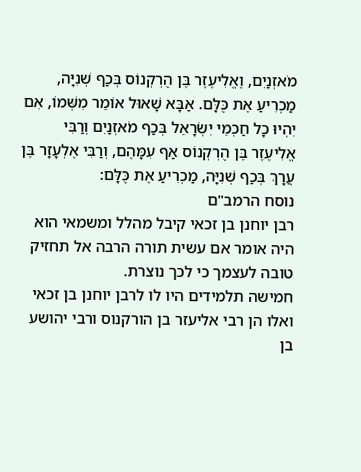מֹאזְנַיִם, וֶאֱלִיעֶזֶר בֶּן הֻרְקְנוֹס בְּכַף שְׁנִיָּה, מַכְרִיעַ אֶת כֻּלָּם. אַבָּא שָׁאוּל אוֹמֵר מִשְּׁמוֹ, אִם יִהְיוּ כָל חַכְמֵי יִשְׂרָאֵל בְּכַף מֹאזְנַיִם וְרַבִּי אֱלִיעֶזֶר בֶּן הֻרְקְנוֹס אַף עִמָּהֶם, וְרַבִּי אֶלְעָזָר בֶּן עֲרָךְ בְּכַף שְׁנִיָּה, מַכְרִיעַ אֶת כֻּלָּם:
נוסח הרמב"ם
רבן יוחנן בן זכאי קיבל מהלל ומשמאי הוא היה אומר אם עשית תורה הרבה אל תחזיק טובה לעצמך כי לכך נוצרת.
חמישה תלמידים היו לו לרבן יוחנן בן זכאי ואלו הן רבי אליעזר בן הורקנוס ורבי יהושע בן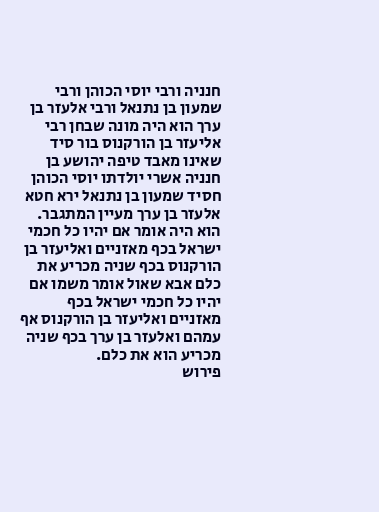חנניה ורבי יוסי הכוהן ורבי שמעון בן נתנאל ורבי אלעזר בן ערך הוא היה מונה שבחן רבי אליעזר בן הורקנוס בור סיד שאינו מאבד טיפה יהושע בן חנניה אשרי יולדתו יוסי הכוהן חסיד שמעון בן נתנאל ירא חטא אלעזר בן ערך מעיין המתגבר.
הוא היה אומר אם יהיו כל חכמי ישראל בכף מאזניים ואליעזר בן הורקנוס בכף שניה מכריע את כלם אבא שאול אומר משמו אם יהיו כל חכמי ישראל בכף מאזניים ואליעזר בן הורקנוס אף עמהם ואלעזר בן ערך בכף שניה מכריע הוא את כלם.
פירוש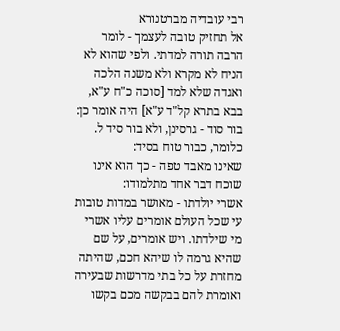רבי עובדיה מברטנורא
אל תחזיק טובה לעצמך - לומר הרבה תורה למדתי. ולפי שהוא לא הניח לא מקרא ולא משנה הלכה ואגדה שלא למד [סוכה כ"ח ע"א, בבא בתרא קל"ד ע"א] היה אומר כן:
בור סוד - גרסינן, ולא בור סיד ל. כלומר, כבור טוח בסיד:
שאינו מאבד טפה - כך הוא אינו שוכח דבר אחד מתלמודו:
אשרי יולדתו - מאושר במדות טובות עי שכל העולם אומרים עליו אשרי מי שילדתו. ויש אומרים, על שם שהיא גרמה לו שיהא חכם, שהיתה מחזרת על כל בתי מדרשות שבעירה ואומרת להם בבקשה מכם בקשו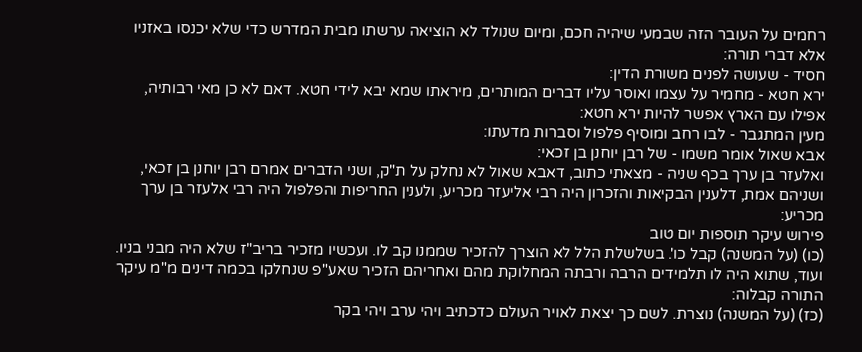רחמים על העובר הזה שבמעי שיהיה חכם, ומיום שנולד לא הוציאה ערשתו מבית המדרש כדי שלא יכנסו באזניו אלא דברי תורה:
חסיד - שעושה לפנים משורת הדין:
ירא חטא - מחמיר על עצמו ואוסר עליו דברים המותרים, מיראתו שמא יבא לידי חטא. דאם לא כן מאי רבותיה, אפילו עם הארץ אפשר להיות ירא חטא:
מעין המתגבר - לבו רחב ומוסיף פלפול וסברות מדעתו:
אבא שאול אומר משמו - של רבן יוחנן בן זכאי:
ואלעזר בן ערך בכף שניה - מצאתי כתוב, דאבא שאול לא נחלק על ת"ק, ושני הדברים אמרם רבן יוחנן בן זכאי, ושניהם אמת, דלענין הבקיאות והזכרון היה רבי אליעזר מכריע, ולענין החריפות והפלפול היה רבי אלעזר בן ערך מכריע:
פירוש עיקר תוספות יום טוב
(כו) (על המשנה) קבל כו'. בשלשלת הלל לא הוצרך להזכיר שממנו קב לו. ועכשיו מזכיר בריב"ז שלא היה מבני בניו. ועוד, שתוא היה לו תלמידים הרבה ורבתה המחלוקת מהם ואחריהם הזכיר שאע"פ שנחלקו בכמה דינים מ"מ עיקר התורה קבלוה:
(כז) (על המשנה) נוצרת. לשם כך יצאת לאויר העולם כדכתיב ויהי ערב ויהי בקר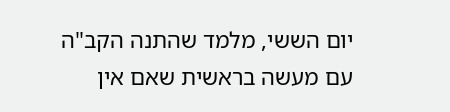יום הששי, מלמד שהתנה הקב"ה עם מעשה בראשית שאם אין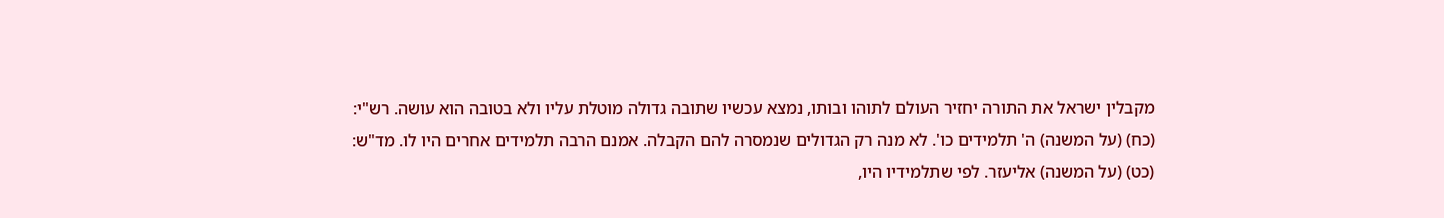מקבלין ישראל את התורה יחזיר העולם לתוהו ובותו, נמצא עכשיו שתובה גדולה מוטלת עליו ולא בטובה הוא עושה. רש"י:
(כח) (על המשנה) ה' תלמידים כו'. לא מנה רק הגדולים שנמסרה להם הקבלה. אמנם הרבה תלמידים אחרים היו לו. מד"ש:
(כט) (על המשנה) אליעזר. לפי שתלמידיו היו,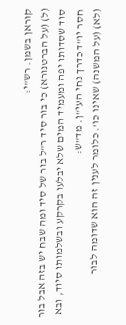קוראן בשמן. רש"י:
(ל) (על הברטנורא) כי בור סיד ר"ל בור של סיד ומה שבח יש בזה אבל בור סוד שסדותו יפה ומעמיד המים שלא יבלעו בקרקע ובשלמותו סיוד, ובא חסר יו"ד כדרך נחי העי"ן. מד"ש:
(לא) (על המשנה) שאינו כו'. כלומר לענין זה הוא שדומה לבור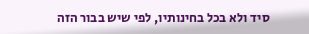סיד ולא בכל בחינותיו, לפי שיש בבור הזה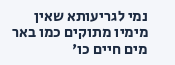נמי לגריעותא שאין מימיו מתוקים כמו באר מים חיים כו'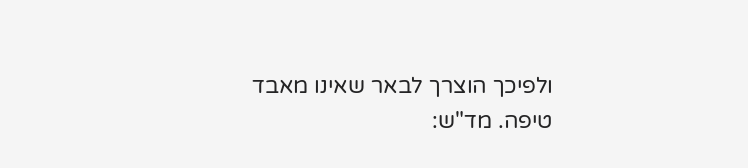ולפיכך הוצרך לבאר שאינו מאבד טיפה. מד"ש: